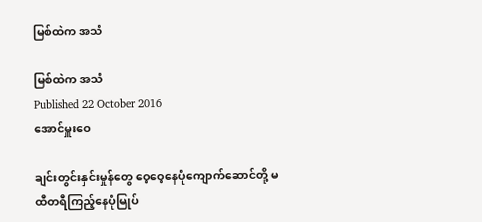မြစ်ထဲက အသံ

မြစ်ထဲက အသံ
Published 22 October 2016
အောင်မှူးဝေ

ချင်းတွင်းနှင်းမှုန်တွေ ဝေ့ဝေ့နေပုံကျောက်ဆောင်တို့ မထီတရီကြည့်နေပုံမြုပ်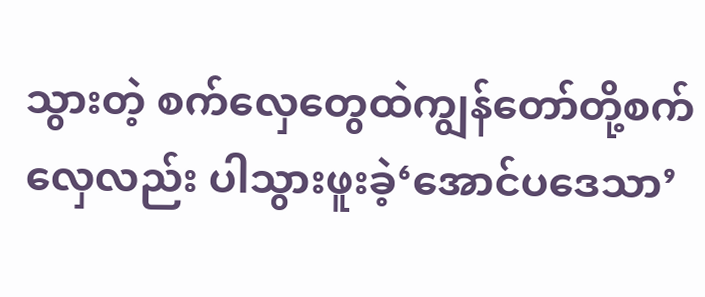သွားတဲ့ စက်လှေတွေထဲကျွန်တော်တို့စက်လှေလည်း ပါသွားဖူးခဲ့‘အောင်ပဒေသာ’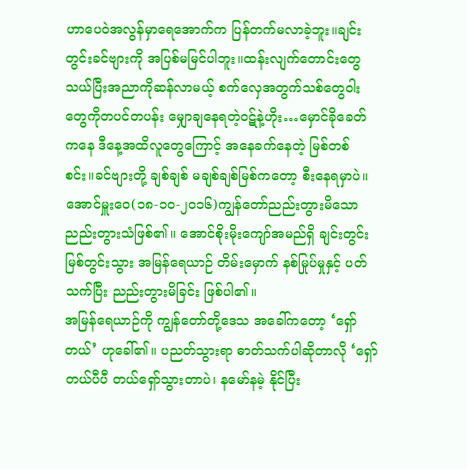ဟာပေဝဲအလွန်မှာရေအောက်က ပြန်တက်မလာခဲ့ဘူး။ချင်းတွင်းခင်ဗျားကို အပြစ်မမြင်ပါဘူး။ထန်းလျက်တောင်းတွေသယ်ပြီးအညာကိုဆန်လာမယ့် စက်လှေအတွက်သစ်တွေဝါးတွေကိုတပင်တပန်း မျှောချနေရတဲ့ဝဋ်နဲ့ဟိုး…မှောင်ခိုခေတ်ကနေ ဒီနေ့အထိလူတွေကြောင့် အနေခက်နေတဲ့ မြစ်တစ်စင်း။ခင်ဗျားတို့ ချစ်ချစ် မချစ်ချစ်မြစ်ကတော့ စီးနေရမှာပဲ။အောင်မှူးဝေ(၁၈-၁၀-၂၀၁၆)ကျွန်တော်ညည်းတွားမိသော ညည်းတွားသံဖြစ်၏။ အောင်စိုးမိုးကျော်အမည်ရှိ ချင်းတွင်းမြစ်တွင်းသွား အမြန်ရေယာဉ် တိမ်းမှောက် နစ်မြုပ်မှုနှင့် ပတ်သက်ပြီး ညည်းတွားမိခြင်း ဖြစ်ပါ၏။
အမြန်ရေယာဉ်ကို ကျွန်တော်တို့ဒေသ အခေါ်ကတော့ ‘ရှော်တယ်’ ဟုခေါ်၏။ ပညတ်သွားရာ ဓာတ်သက်ပါဆိုတာလို ‘ရှော်တယ်ပီပီ တယ်ရှော်သွားတာပဲ၊ နမော်နမဲ့ နိုင်ပြီး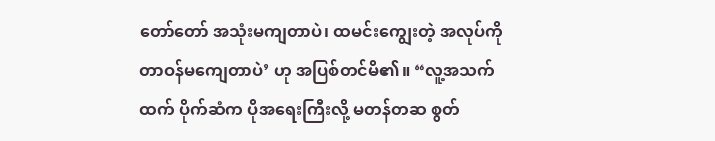တော်တော် အသုံးမကျတာပဲ၊ ထမင်းကျွေးတဲ့ အလုပ်ကို တာဝန်မကျေတာပဲ’ ဟု အပြစ်တင်မိ၏။ “လူ့အသက်ထက် ပိုက်ဆံက ပိုအရေးကြီးလို့ မတန်တဆ စွတ်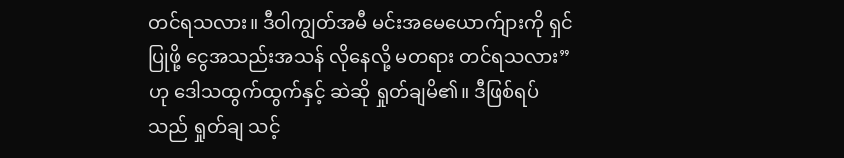တင်ရသလား။ ဒီဝါကျွတ်အမီ မင်းအမေယောက်ျားကို ရှင်ပြုဖို့ ငွေအသည်းအသန် လိုနေလို့ မတရား တင်ရသလား” ဟု ဒေါသထွက်ထွက်နှင့် ဆဲဆို ရှုတ်ချမိ၏။ ဒီဖြစ်ရပ်သည် ရှုတ်ချ သင့်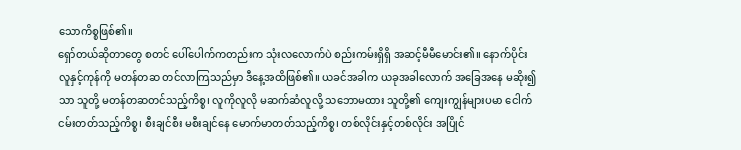သောကိစ္စဖြစ်၏။
ရှော်တယ်ဆိုတာတွေ စတင် ပေါ်ပေါက်ကတည်းက သုံးလလောက်ပဲ စည်းကမ်းရှိရှိ အဆင့်မီမီမောင်း၏။ နောက်ပိုင်း လူနှင့်ကုန်ကို မတန်တဆ တင်လာကြသည်မှာ ဒီနေ့အထိဖြစ်၏။ ယခင်အခါက ယခုအခါလောက် အခြေအနေ မဆိုး၍သာ သူတို့ မတန်တဆတင်သည့်ကိစ္စ၊ လူကိုလူလို မဆက်ဆံလူလို့ သဘောမထား သူတို့၏ ကျေးကျွန်များပမာ ငေါက်ငမ်းတတ်သည့်ကိစ္စ၊ စီးချင်စီး မစီးချင်နေ မောက်မာတတ်သည့်ကိစ္စ၊ တစ်လိုင်းနှင့်တစ်လိုင်း အပြိုင်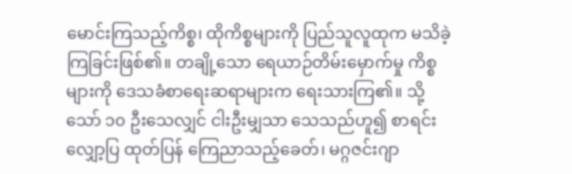မောင်းကြသည့်ကိစ္စ၊ ထိုကိစ္စများကို ပြည်သူလူထုက မသိခဲ့ကြခြင်းဖြစ်၏။ တချို့သော ရေယာဉ်တိမ်းမှောက်မှု ကိစ္စများကို ဒေသခံစာရေးဆရာများက ရေးသားကြ၏။ သို့သော် ၁၀ ဦးသေလျှင် ငါးဦးမျှသာ သေသည်ဟူ၍ စာရင်းလျှော့ပြ ထုတ်ပြန် ကြေညာသည့်ခေတ်၊ မဂ္ဂဇင်းဂျာ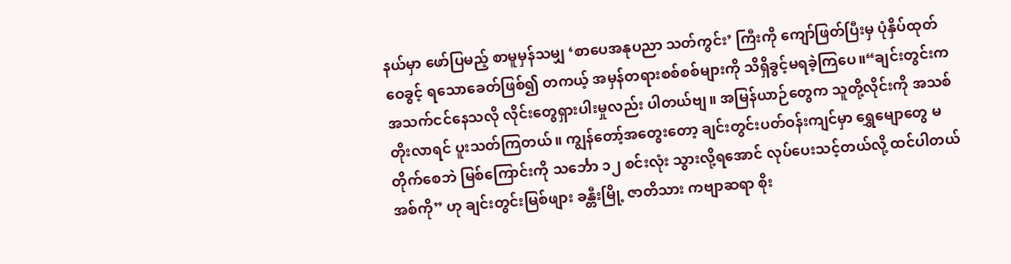နယ်မှာ ဖော်ပြမည့် စာမူမှန်သမျှ ‘စာပေအနုပညာ သတ်ကွင်း’ ကြီးကို ကျော်ဖြတ်ပြီးမှ ပုံနှိပ်ထုတ်ဝေခွင့် ရသောခေတ်ဖြစ်၍ တကယ့် အမှန်တရားစစ်စစ်များကို သိရှိခွင့်မရခဲ့ကြပေ။“ချင်းတွင်းက အသက်ငင်နေသလို လိုင်းတွေရှားပါးမှုလည်း ပါတယ်ဗျ။ အမြန်ယာဉ်တွေက သူတို့လိုင်းကို အသစ်တိုးလာရင် ပူးသတ်ကြတယ်။ ကျွန်တော့်အတွေးတော့ ချင်းတွင်းပတ်ဝန်းကျင်မှာ ရွှေမျောတွေ မတိုက်စေဘဲ မြစ်ကြောင်းကို သင်္ဘော ၁၂ စင်းလုံး သွားလို့ရအောင် လုပ်ပေးသင့်တယ်လို့ ထင်ပါတယ်အစ်ကို” ဟု ချင်းတွင်းမြစ်ဖျား ခန္တီးမြို့ ဇာတိသား ကဗျာဆရာ စိုး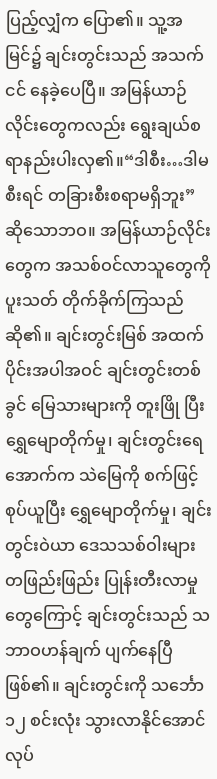ပြည့်လျှံက ပြော၏။ သူ့အမြင်၌ ချင်းတွင်းသည် အသက်ငင် နေခဲ့ပေပြီ။ အမြန်ယာဉ်လိုင်းတွေကလည်း ရွေးချယ်စရာနည်းပါးလှ၏။“ဒါစီး…ဒါမစီးရင် တခြားစီးစရာမရှိဘူး” ဆိုသောဘဝ။ အမြန်ယာဉ်လိုင်းတွေက အသစ်ဝင်လာသူတွေကို ပူးသတ် တိုက်ခိုက်ကြသည်ဆို၏။ ချင်းတွင်းမြစ် အထက်ပိုင်းအပါအဝင် ချင်းတွင်းတစ်ခွင် မြေသားများကို တူးဖြို ပြီး ရွှေမျောတိုက်မှု၊ ချင်းတွင်းရေအောက်က သဲမြေကို စက်ဖြင့်စုပ်ယူပြီး ရွှေမျောတိုက်မှု၊ ချင်းတွင်းဝဲယာ ဒေသသစ်ဝါးများ တဖြည်းဖြည်း ပြုန်းတီးလာမှုတွေကြောင့် ချင်းတွင်းသည် သဘာဝဟန်ချက် ပျက်နေပြီဖြစ်၏။ ချင်းတွင်းကို သင်္ဘော ၁၂ စင်းလုံး သွားလာနိုင်အောင် လုပ်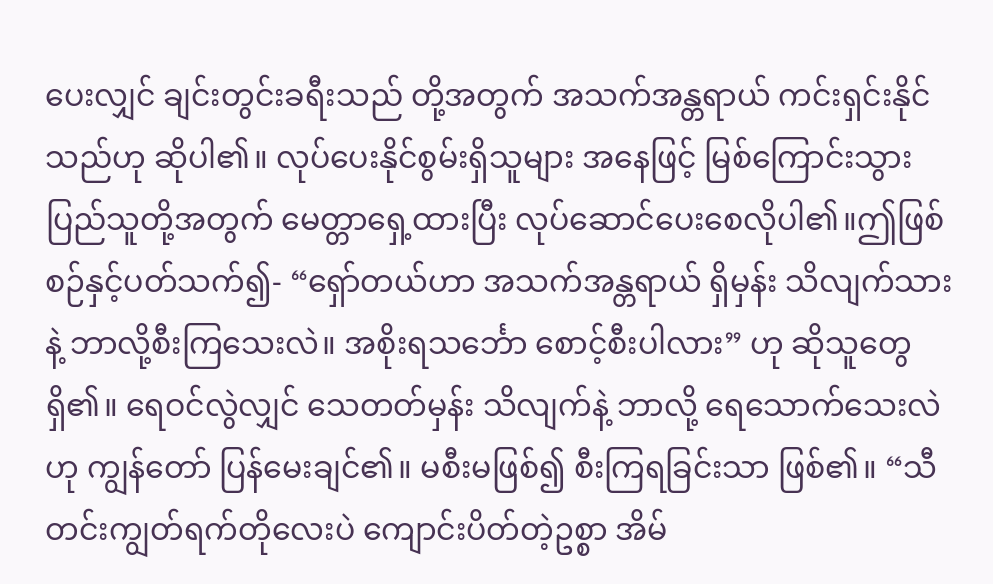ပေးလျှင် ချင်းတွင်းခရီးသည် တို့အတွက် အသက်အန္တရာယ် ကင်းရှင်းနိုင်သည်ဟု ဆိုပါ၏။ လုပ်ပေးနိုင်စွမ်းရှိသူများ အနေဖြင့် မြစ်ကြောင်းသွား ပြည်သူတို့အတွက် မေတ္တာရှေ့ထားပြီး လုပ်ဆောင်ပေးစေလိုပါ၏။ဤဖြစ်စဉ်နှင့်ပတ်သက်၍- “ရှော်တယ်ဟာ အသက်အန္တရာယ် ရှိမှန်း သိလျက်သားနဲ့ ဘာလို့စီးကြသေးလဲ။ အစိုးရသင်္ဘော စောင့်စီးပါလား” ဟု ဆိုသူတွေရှိ၏။ ရေဝင်လွဲလျှင် သေတတ်မှန်း သိလျက်နဲ့ ဘာလို့ ရေသောက်သေးလဲဟု ကျွန်တော် ပြန်မေးချင်၏။ မစီးမဖြစ်၍ စီးကြရခြင်းသာ ဖြစ်၏။ “သီတင်းကျွတ်ရက်တိုလေးပဲ ကျောင်းပိတ်တဲ့ဥစ္စာ အိမ်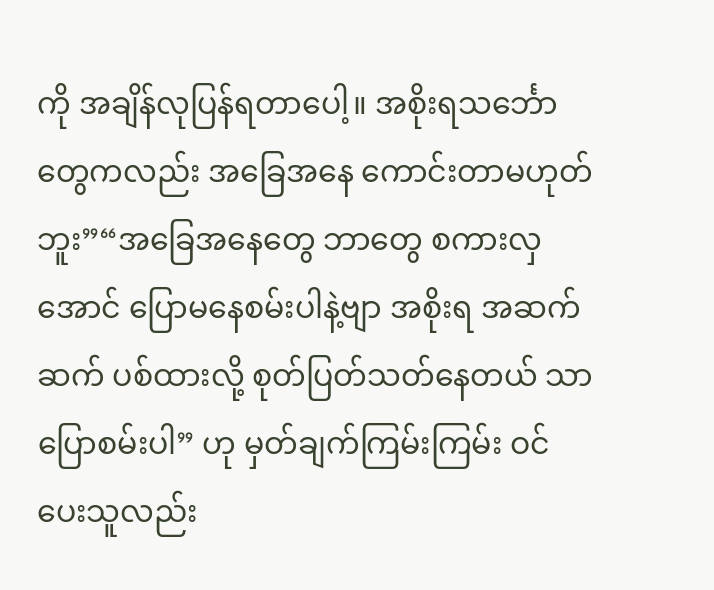ကို အချိန်လုပြန်ရတာပေါ့။ အစိုးရသင်္ဘောတွေကလည်း အခြေအနေ ကောင်းတာမဟုတ်ဘူး”“အခြေအနေတွေ ဘာတွေ စကားလှအောင် ပြောမနေစမ်းပါနဲ့ဗျာ အစိုးရ အဆက်ဆက် ပစ်ထားလို့ စုတ်ပြတ်သတ်နေတယ် သာပြောစမ်းပါ” ဟု မှတ်ချက်ကြမ်းကြမ်း ဝင်ပေးသူလည်း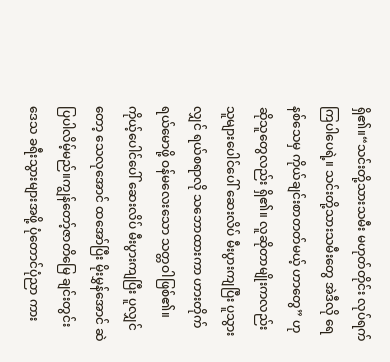ရှိ၏။“သင်းတို့သားသမီး မဟုတ်တိုင်း လုပ်ရက်ကြပါပေရဲ့။ သင်းတို့သားသမီးတွေ အဲဒီလို ရေနစ်သေမှ ကိုယ်ချင်းစာတတ်မယ့် ဟာတွေ” ဟု ဆိုသူတွေလည်း ရှိ၏။ လူဆိုတာမျိုးကလည်း သူများပေါင်ပေါ် ဆေးလိပ် မီးပွားကျပြီး ပူသွားလျှင် ရယ်စရာလို သဘောထားကာ ဟားတိုက်ရယ်မောဖို့ ဝန်မလေးသော သတ္တဝါဖြစ်၏။ ကိုယ့်ပေါင်ပေါ် ဆေးလိပ် မီးပွားကျပြီး ပူလျှင်တော့ သေလုအောင် ထအော်ပြီး မိုးမွှန်အောင် ဆဲပြပါလိမ့်မည်။ကျွန်တော့်ဇာတိမြေ ချင်းတွင်းဒေသ ခရီးသွားများအဖို့ ပုံတောင်ပုံညာ ကား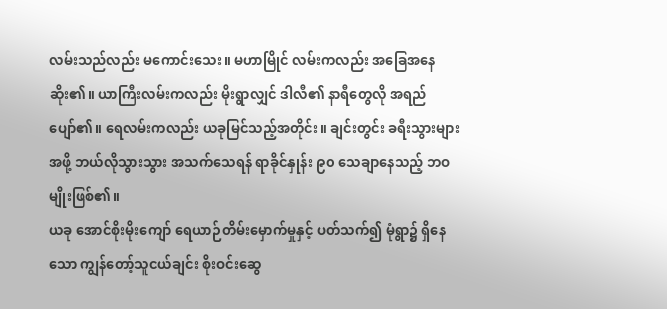လမ်းသည်လည်း မကောင်းသေး။ မဟာမြိုင် လမ်းကလည်း အခြေအနေဆိုး၏။ ယာကြီးလမ်းကလည်း မိုးရွာလျှင် ဒါလီ၏ နာရီတွေလို အရည်ပျော်၏။ ရေလမ်းကလည်း ယခုမြင်သည့်အတိုင်း။ ချင်းတွင်း ခရီးသွားများအဖို့ ဘယ်လိုသွားသွား အသက်သေရန် ရာခိုင်နှုန်း ၉၀ သေချာနေသည့် ဘဝမျိုးဖြစ်၏။
ယခု အောင်စိုးမိုးကျော် ရေယာဉ်တိမ်းမှောက်မှုနှင့် ပတ်သက်၍ မုံရွာ၌ ရှိနေသော ကျွန်တော့်သူငယ်ချင်း စိုးဝင်းဆွေ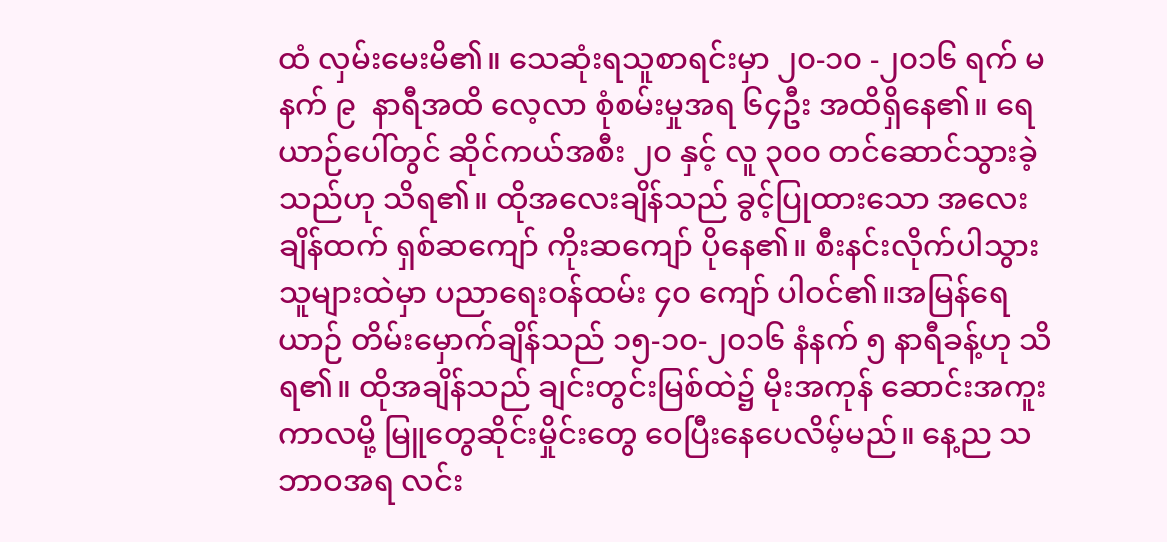ထံ လှမ်းမေးမိ၏။ သေဆုံးရသူစာရင်းမှာ ၂၀-၁၀ -၂၀၁၆ ရက် မနက် ၉  နာရီအထိ လေ့လာ စုံစမ်းမှုအရ ၆၄ဦး အထိရှိနေ၏။ ရေယာဉ်ပေါ်တွင် ဆိုင်ကယ်အစီး ၂၀ နှင့် လူ ၃၀၀ တင်ဆောင်သွားခဲ့သည်ဟု သိရ၏။ ထိုအလေးချိန်သည် ခွင့်ပြုထားသော အလေးချိန်ထက် ရှစ်ဆကျော် ကိုးဆကျော် ပိုနေ၏။ စီးနင်းလိုက်ပါသွားသူများထဲမှာ ပညာရေးဝန်ထမ်း ၄၀ ကျော် ပါဝင်၏။အမြန်ရေယာဉ် တိမ်းမှောက်ချိန်သည် ၁၅-၁၀-၂၀၁၆ နံနက် ၅ နာရီခန့်ဟု သိရ၏။ ထိုအချိန်သည် ချင်းတွင်းမြစ်ထဲ၌ မိုးအကုန် ဆောင်းအကူး ကာလမို့ မြူတွေဆိုင်းမှိုင်းတွေ ဝေပြီးနေပေလိမ့်မည်။ နေ့ည သဘာဝအရ လင်း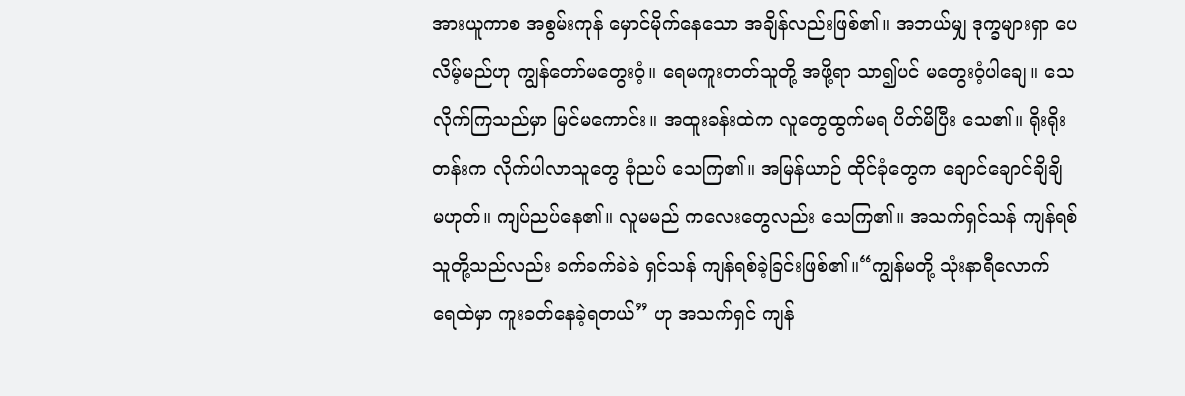အားယူကာစ အစွမ်းကုန် မှောင်မိုက်နေသော အချိန်လည်းဖြစ်၏။ အဘယ်မျှ ဒုက္ခများရှာ ပေလိမ့်မည်ဟု ကျွန်တော်မတွေးဝံ့။ ရေမကူးတတ်သူတို့ အဖို့ရာ သာ၍ပင် မတွေးဝံ့ပါချေ။ သေလိုက်ကြသည်မှာ မြင်မကောင်း။ အထူးခန်းထဲက လူတွေထွက်မရ ပိတ်မိပြီး သေ၏။ ရိုးရိုးတန်းက လိုက်ပါလာသူတွေ ခုံညပ် သေကြ၏။ အမြန်ယာဉ် ထိုင်ခုံတွေက ချောင်ချောင်ချိချိ မဟုတ်။ ကျပ်ညပ်နေ၏။ လူမမည် ကလေးတွေလည်း သေကြ၏။ အသက်ရှင်သန် ကျန်ရစ်သူတို့သည်လည်း ခက်ခက်ခဲခဲ ရှင်သန် ကျန်ရစ်ခဲ့ခြင်းဖြစ်၏။“ကျွန်မတို့ သုံးနာရီလောက် ရေထဲမှာ ကူးခတ်နေခဲ့ရတယ်” ဟု အသက်ရှင် ကျန်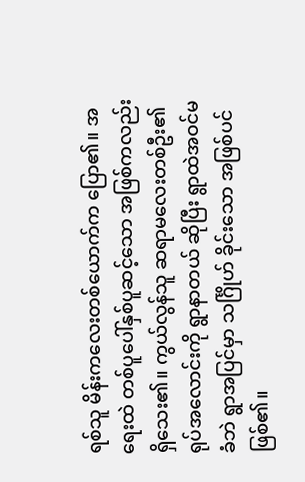ရစ်သူ မိန်းကလေးတစ်ယောက်က ပြော၏။ အရေးထဲ တစ်ပူပေါ်နှစ်ပူဆင့်သော အဖြစ်ကလည်းရှိသေး၏။ ကွယ်လွန်သူ ဆရာမလေးတစ်ဦး၏ ရုပ်အလောင်းကို ရွာနာတယ် ဆိုပြီး ရွာထဲအဝင်မခံဘဲ ရွာအပြင်မှာ သင်္ဂြိုဟ် ခိုင်းသော အဖြစ်ပင်ဖြစ်၏။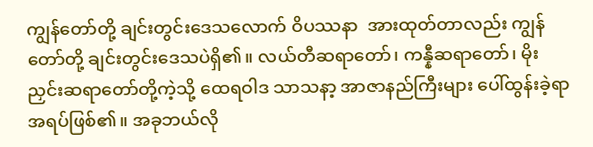ကျွန်တော်တို့ ချင်းတွင်းဒေသလောက် ဝိပဿနာ  အားထုတ်တာလည်း ကျွန်တော်တို့ ချင်းတွင်းဒေသပဲရှိ၏။ လယ်တီဆရာတော်၊ ကန္နီဆရာတော်၊ မိုးညှင်းဆရာတော်တို့ကဲ့သို့ ထေရဝါဒ သာသနာ့ အာဇာနည်ကြီးများ ပေါ်ထွန်းခဲ့ရာ အရပ်ဖြစ်၏။ အခုဘယ်လို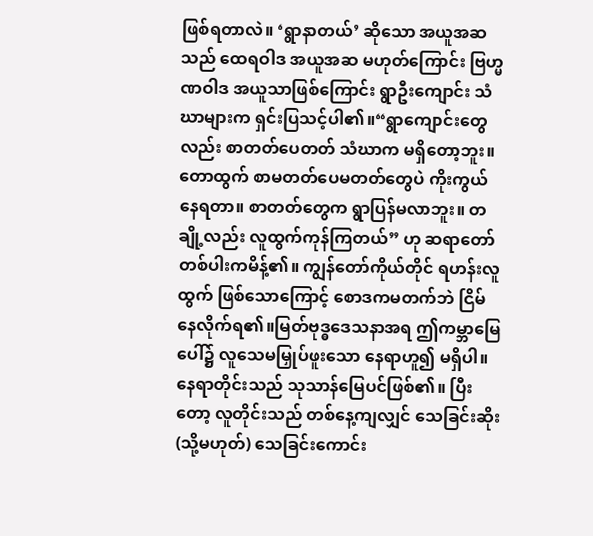ဖြစ်ရတာလဲ။ ‘ရွာနာတယ်’ ဆိုသော အယူအဆသည် ထေရဝါဒ အယူအဆ မဟုတ်ကြောင်း ဗြဟ္မဏဝါဒ အယူသာဖြစ်ကြောင်း ရွာဦးကျောင်း သံဃာများက ရှင်းပြသင့်ပါ၏။“ရွာကျောင်းတွေလည်း စာတတ်ပေတတ် သံဃာက မရှိတော့ဘူး။ တောထွက် စာမတတ်ပေမတတ်တွေပဲ ကိုးကွယ်နေရတာ။ စာတတ်တွေက ရွာပြန်မလာဘူး။ တချို့လည်း လူထွက်ကုန်ကြတယ်” ဟု ဆရာတော် တစ်ပါးကမိန့်၏။ ကျွန်တော်ကိုယ်တိုင် ရဟန်းလူထွက် ဖြစ်သောကြောင့် စောဒကမတက်ဘဲ ငြိမ်နေလိုက်ရ၏။မြတ်ဗုဒ္ဓဒေသနာအရ ဤကမ္ဘာမြေပေါ်၌ လူသေမမြှုပ်ဖူးသော နေရာဟူ၍ မရှိပါ။ နေရာတိုင်းသည် သုသာန်မြေပင်ဖြစ်၏။ ပြီးတော့ လူတိုင်းသည် တစ်နေ့ကျလျှင် သေခြင်းဆိုး (သို့မဟုတ်) သေခြင်းကောင်း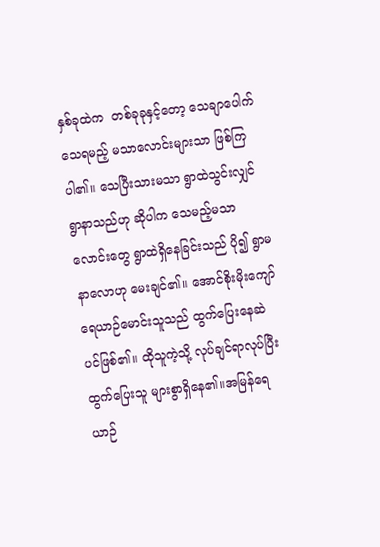နှစ်ခုထဲက  တစ်ခုခုနှင့်တော့ သေချာပေါက်သေရမည့် မသာလောင်းများသာ ဖြစ်ကြပါ၏။ သေပြီးသားမသာ ရွာထဲသွင်းလျှင် ရွာနာသည်ဟု ဆိုပါက သေမည့်မသာလောင်းတွေ ရွာထဲရှိနေခြင်းသည် ပို၍ ရွာမနာလောဟု မေးချင်၏။ အောင်စိုးမိုးကျော် ရေယာဉ်မောင်းသူသည် ထွက်ပြေးနေဆဲပင်ဖြစ်၏။ ထိုသူကဲ့သို့ လုပ်ချင်ရာလုပ်ပြီး ထွက်ပြေးသူ များစွာရှိနေ၏။အမြန်ရေယာဉ်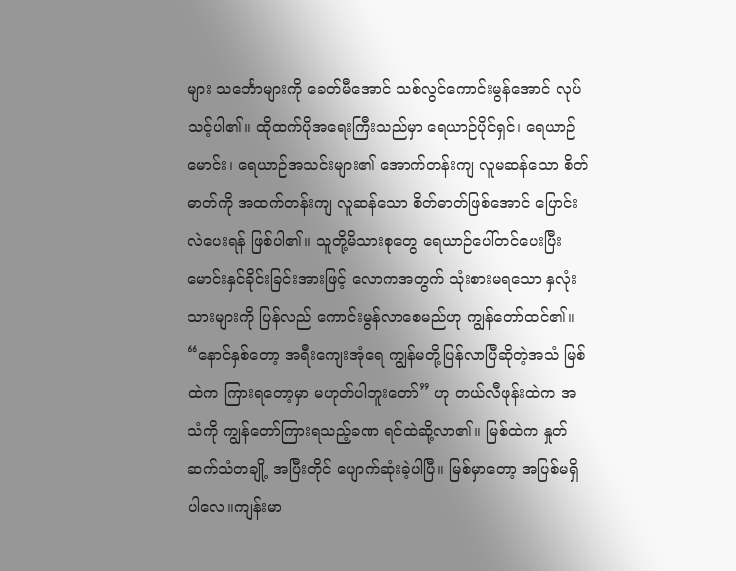များ သင်္ဘောများကို ခေတ်မီအောင် သစ်လွင်ကောင်းမွန်အောင် လုပ်သင့်ပါ၏။ ထိုထက်ပိုအရေးကြီးသည်မှာ ရေယာဉ်ပိုင်ရှင်၊ ရေယာဉ်မောင်း၊ ရေယာဉ်အသင်းများ၏ အောက်တန်းကျ လူမဆန်သော စိတ်ဓာတ်ကို အထက်တန်းကျ လူဆန်သော စိတ်ဓာတ်ဖြစ်အောင် ပြောင်းလဲပေးရန် ဖြစ်ပါ၏။ သူတို့မိသားစုတွေ ရေယာဉ်ပေါ်တင်ပေးပြီး မောင်းနှင်ခိုင်းခြင်းအားဖြင့် လောကအတွက် သုံးစားမရသော နှလုံးသားများကို ပြန်လည် ကောင်းမွန်လာစေမည်ဟု ကျွန်တော်ထင်၏။ “နောင်နှစ်တော့ အရီးကျေးအုံရေ ကျွန်မတို့ပြန်လာပြီဆိုတဲ့အသံ မြစ်ထဲက ကြားရတော့မှာ မဟုတ်ပါဘူးတော်” ဟု တယ်လီဖုန်းထဲက အသံကို ကျွန်တော်ကြားရသည့်ခဏ ရင်ထဲဆို့လာ၏။ မြစ်ထဲက နှုတ်ဆက်သံတချို့ အပြီးတိုင် ပျောက်ဆုံးခဲ့ပါပြီ။ မြစ်မှာတော့ အပြစ်မရှိပါလေ။ကျန်းမာ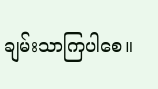ချမ်းသာကြပါစေ။